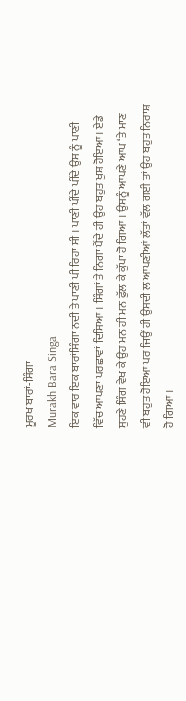ਮੂਰਖ ਬਾਰਾਂ-ਸਿੰਗਾ
Murakh Bara Singa
ਇਕ ਵਾਰ ਇਕ ਬਾਰਾਂਸਿੰਗਾ ਨਦੀ ਤੇ ਪਾਣੀ ਪੀ ਰਿਹਾ ਸੀ । ਪਾਣੀ ਪੀਂਦੇ ਪੀਂਦੇ ਉਸ ਨੂੰ ਪਾਣੀ ਵਿੱਚ ਆਪਣਾ ਪਰਛਾਵਾਂ ਦਿਸਿਆ । ਸਿੰਗਾਂ ਤੇ ਨਿਗਾ ਪੈਂਦੇ ਹੀ ਉਹ ਬਹੁਤ ਖੁਸ਼ ਹੋਇਆ। ਏਡੇ ਸੁਹਣੇ ਸਿੰਗ ਵੇਖ ਕੇ ਉਹ ਮਨ ਹੀ ਮਨ ਫੁੱਲ ਕੇ ਕੁੱਪਾ ਹੋ ਗਿਆ । ਉਸਨੂੰ ਆਪਣੇ ਆਪ ‘ਤੇ ਮਾਣ ਵੀ ਬਹੁਤ ਹੋਇਆ ਪਰ ਜਿਉਂ ਹੀ ਉਸਦੀ ਲ ਆਪਣੀਆਂ ਲੱਤਾਂ ਵੱਲ ਗਈ ਤਾਂ ਉਹ ਬਹੁਤ ਨਿਰਾਸ਼ ਹੋ ਗਿਆ ।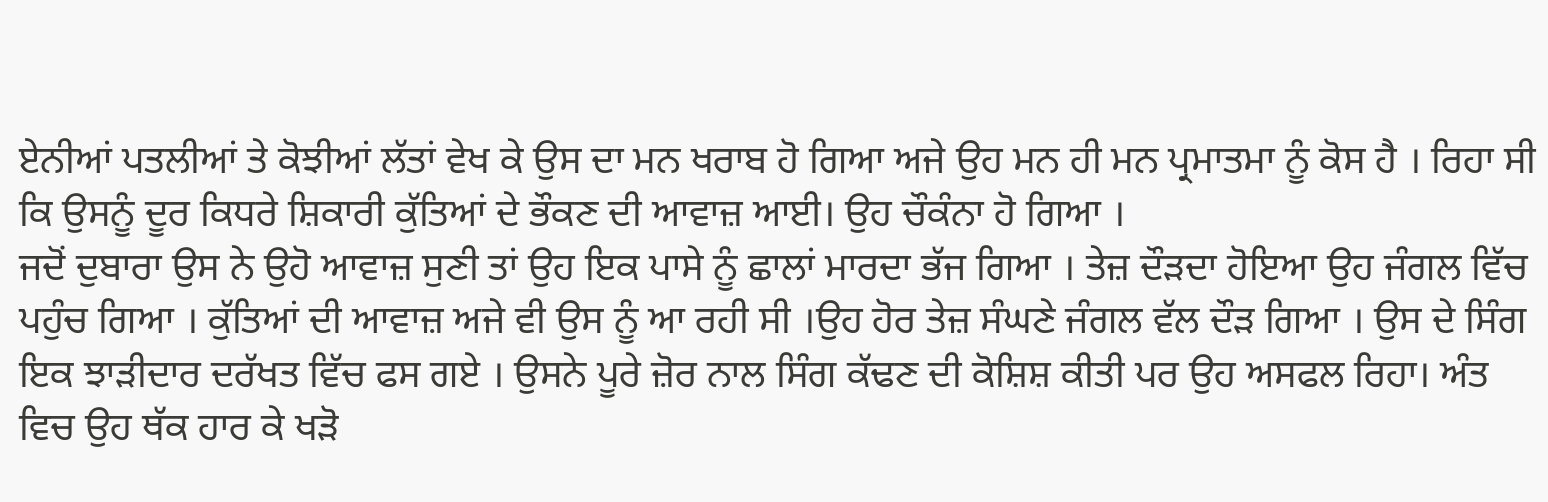ਏਨੀਆਂ ਪਤਲੀਆਂ ਤੇ ਕੋਝੀਆਂ ਲੱਤਾਂ ਵੇਖ ਕੇ ਉਸ ਦਾ ਮਨ ਖਰਾਬ ਹੋ ਗਿਆ ਅਜੇ ਉਹ ਮਨ ਹੀ ਮਨ ਪ੍ਰਮਾਤਮਾ ਨੂੰ ਕੋਸ ਹੈ । ਰਿਹਾ ਸੀ ਕਿ ਉਸਨੂੰ ਦੂਰ ਕਿਧਰੇ ਸ਼ਿਕਾਰੀ ਕੁੱਤਿਆਂ ਦੇ ਭੌਕਣ ਦੀ ਆਵਾਜ਼ ਆਈ। ਉਹ ਚੌਕੰਨਾ ਹੋ ਗਿਆ ।
ਜਦੋਂ ਦੁਬਾਰਾ ਉਸ ਨੇ ਉਹੋ ਆਵਾਜ਼ ਸੁਣੀ ਤਾਂ ਉਹ ਇਕ ਪਾਸੇ ਨੂੰ ਛਾਲਾਂ ਮਾਰਦਾ ਭੱਜ ਗਿਆ । ਤੇਜ਼ ਦੌੜਦਾ ਹੋਇਆ ਉਹ ਜੰਗਲ ਵਿੱਚ ਪਹੁੰਚ ਗਿਆ । ਕੁੱਤਿਆਂ ਦੀ ਆਵਾਜ਼ ਅਜੇ ਵੀ ਉਸ ਨੂੰ ਆ ਰਹੀ ਸੀ ।ਉਹ ਹੋਰ ਤੇਜ਼ ਸੰਘਣੇ ਜੰਗਲ ਵੱਲ ਦੌੜ ਗਿਆ । ਉਸ ਦੇ ਸਿੰਗ ਇਕ ਝਾੜੀਦਾਰ ਦਰੱਖਤ ਵਿੱਚ ਫਸ ਗਏ । ਉਸਨੇ ਪੂਰੇ ਜ਼ੋਰ ਨਾਲ ਸਿੰਗ ਕੱਢਣ ਦੀ ਕੋਸ਼ਿਸ਼ ਕੀਤੀ ਪਰ ਉਹ ਅਸਫਲ ਰਿਹਾ। ਅੰਤ ਵਿਚ ਉਹ ਥੱਕ ਹਾਰ ਕੇ ਖੜੋ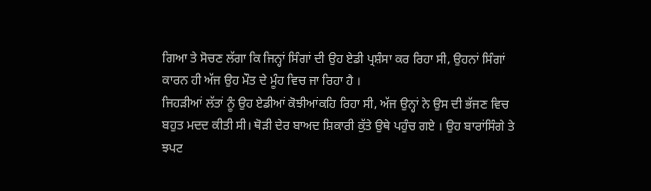ਗਿਆ ਤੇ ਸੋਚਣ ਲੱਗਾ ਕਿ ਜਿਨ੍ਹਾਂ ਸਿੰਗਾਂ ਦੀ ਉਹ ਏਡੀ ਪ੍ਰਸ਼ੰਸਾ ਕਰ ਰਿਹਾ ਸੀ, ਉਹਨਾਂ ਸਿੰਗਾਂ ਕਾਰਨ ਹੀ ਅੱਜ ਉਹ ਮੌਤ ਦੇ ਮੂੰਹ ਵਿਚ ਜਾ ਰਿਹਾ ਹੈ ।
ਜਿਹੜੀਆਂ ਲੱਤਾਂ ਨੂੰ ਉਹ ਏਡੀਆਂ ਕੋਝੀਆਂਕਹਿ ਰਿਹਾ ਸੀ, ਅੱਜ ਉਨ੍ਹਾਂ ਨੇ ਉਸ ਦੀ ਭੱਜਣ ਵਿਚ ਬਹੁਤ ਮਦਦ ਕੀਤੀ ਸੀ। ਥੋੜੀ ਦੇਰ ਬਾਅਦ ਸ਼ਿਕਾਰੀ ਕੁੱਤੇ ਉਥੇ ਪਹੁੰਚ ਗਏ । ਉਹ ਬਾਰਾਂਸਿੰਗੇ ਤੇ ਝਪਟ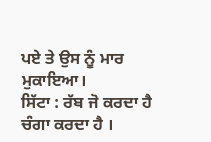ਪਏ ਤੇ ਉਸ ਨੂੰ ਮਾਰ ਮੁਕਾਇਆ।
ਸਿੱਟਾ : ਰੱਬ ਜੋ ਕਰਦਾ ਹੈ ਚੰਗਾ ਕਰਦਾ ਹੈ ।